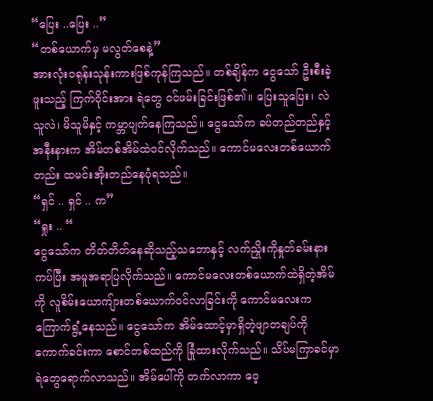“ပြေး ..ပြေး ..”
“တစ်ယောက်မှ မလွတ်စေနဲ့”
အားလုံးဝရုန်းသုန်းကားဖြစ်ကုန်ကြသည်။ တစ်ချိန်က ငွေသော် ဦးစီးခဲ့ဖူးသည့် ကြက်ဝိုင်းအား ရဲတွေ ဝင်ဖမ်းခြင်းဖြစ်၏။ ပြေးသူပြေး၊ လဲသူလဲ၊ မိသူမိနှင့် ကမ္ဘာပျက်နေကြသည်။ ငွေသော်က ခပ်တည်တည်နှင့် အနီးနားက အိမ်တစ်အိမ်ထဲဝင်လိုက်သည်။ ကောင်မလေးတစ်ယောက်တည်း ထမင်းအိုးတည်နေပုံရသည်။
“ရှင် .. ရှင် .. က”
“ရှုး .. “
ငွေသော်က တိတ်တိတ်နေဆိုသည့်သဘောနှင့် လက်ညှိုးကိုနှုတ်ခမ်းနားကပ်ပြီး အမူအရာပြလိုက်သည်။ ကောင်မလေးတစ်ယောက်ထဲရှိတဲ့အိမ်ကို လူစိမ်းယောကျ်ားတစ်ယောက်ဝင်လာခြင်းကို ကောင်မလေးက ကြောက်ရွံ့နေသည်။ ငွေသော်က အိမ်ထောင့်မှာရှိတဲ့ဖျာတချပ်ကို ကောက်ခင်းကာ စောင်တစ်ထည်ကို ခြုံထားလိုက်သည်။ သိပ်မကြာခင်မှာ ရဲတွေရောက်လာသည်။ အိမ်ပေါ်ကို တက်လာကာ ဝေ့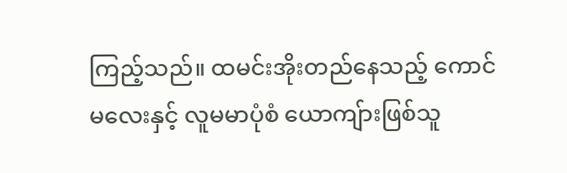ကြည့်သည်။ ထမင်းအိုးတည်နေသည့် ကောင်မလေးနှင့် လူမမာပုံစံ ယောကျ်ားဖြစ်သူ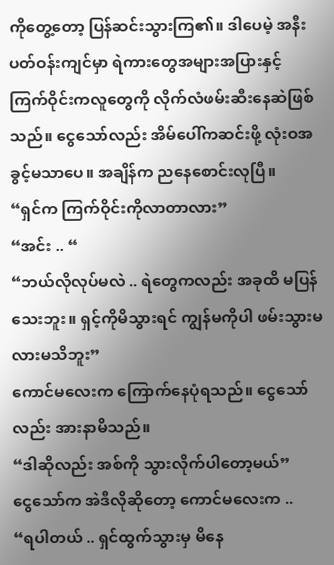ကိုတွေ့တော့ ပြန်ဆင်းသွားကြ၏။ ဒါပေမဲ့ အနီးပတ်ဝန်းကျင်မှာ ရဲကားတွေအများအပြားနှင့် ကြက်ဝိုင်းကလူတွေကို လိုက်လံဖမ်းဆီးနေဆဲဖြစ်သည်။ ငွေသော်လည်း အိမ်ပေါ်ကဆင်းဖို့ လုံးဝအခွင့်မသာပေ။ အချိန်က ညနေစောင်းလုပြီ။
“ရှင်က ကြက်ဝိုင်းကိုလာတာလား”
“အင်း .. “
“ဘယ်လိုလုပ်မလဲ .. ရဲတွေကလည်း အခုထိ မပြန်သေးဘူး။ ရှင့်ကိုမိသွားရင် ကျွန်မကိုပါ ဖမ်းသွားမလားမသိဘူး”
ကောင်မလေးက ကြောက်နေပုံရသည်။ ငွေသော်လည်း အားနာမိသည်။
“ဒါဆိုလည်း အစ်ကို သွားလိုက်ပါတော့မယ်”
ငွေသော်က အဲဒီလိုဆိုတော့ ကောင်မလေးက ..
“ရပါတယ် .. ရှင်ထွက်သွားမှ မိနေ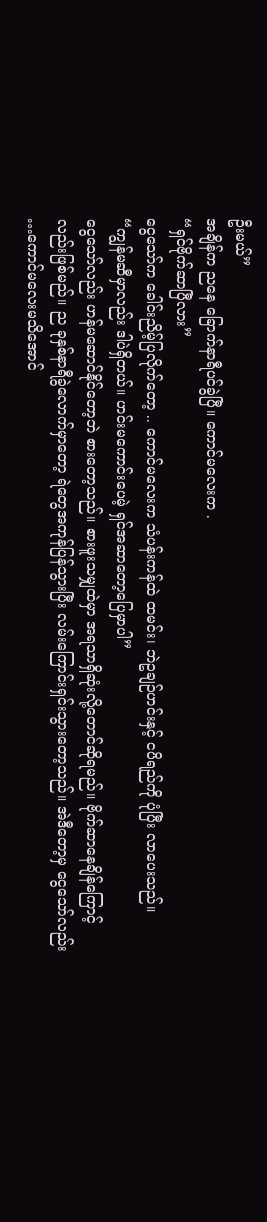ဦးမယ်”
အချိန်က ညနေ ခြောက်နာရီပင်ခွဲပြီ။ ကောင်မလေးက .
“ရှင်ဗိုက်ဆာပြီလား”
ငွေသော်က ခေါင်းညိမ့်ပြလိုက်တော့ .. ကောင်မလေးက သံပန်းကန်ထဲ ထမင်း၊ ဘဲဥချဉ်ဟင်းနှင့် ငပိရည်ကို ပုံပြီး လာပေးသည်။
“ကျွန်မဆီမှာလည်း ဒါပဲရှိတယ်။ ဟင်းမကောင်းပေမဲ့ ရှင်အဆာတော့ပြေမှာပါ”
ငွေသော်လည်း ဟန်မဆောင်နိုင်တော့ဘဲ စားတော့သည်။ စားဖူးသမျှထဲမှာ အရသာရှိဆုံးလို့တောင်ဆိုရမည်။ ဗိုက်ဆာနေချိန်ကြောင့်လည်းဖြစ်မည်။ ည ခုနှစ်နာရီခွဲလောက်မှာတော့ ရဲတွေအကုန်ပြန်သွားပြီး လမ်းကြောင်းရှင်းသွားတော့သည်။ အဲဒီတော့မှ ငွေသော်လည်း …ကောင်မလေးမသိအောင်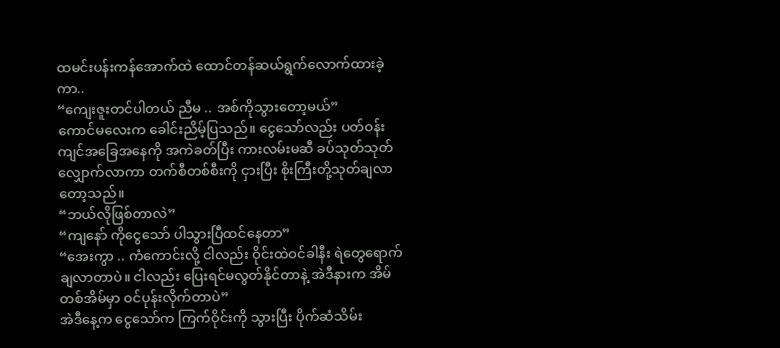ထမင်းပန်းကန်အောက်ထဲ ထောင်တန်ဆယ်ရွက်လောက်ထားခဲ့ကာ..
“ကျေးဇူးတင်ပါတယ် ညီမ .. အစ်ကိုသွားတော့မယ်”
ကောင်မလေးက ခေါင်းညိမ့်ပြသည်။ ငွေသော်လည်း ပတ်ဝန်းကျင်အခြေအနေကို အကဲခတ်ပြီး ကားလမ်းမဆီ ခပ်သုတ်သုတ်လျှောက်လာကာ တက်စီတစ်စီးကို ငှားပြီး စိုးကြီးတို့သုတ်ချလာတော့သည်။
“ဘယ်လိုဖြစ်တာလဲ”
“ကျနော် ကိုငွေသော် ပါသွားပြီထင်နေတာ”
“အေးကွာ .. ကံကောင်းလို့ ငါလည်း ဝိုင်းထဲဝင်ခါနီး ရဲတွေရောက်ချလာတာပဲ။ ငါလည်း ပြေးရင်မလွတ်နိုင်တာနဲ့ အဲဒီနားက အိမ်တစ်အိမ်မှာ ဝင်ပုန်းလိုက်တာပဲ”
အဲဒီနေ့က ငွေသော်က ကြက်ဝိုင်းကို သွားပြီး ပိုက်ဆံသိမ်း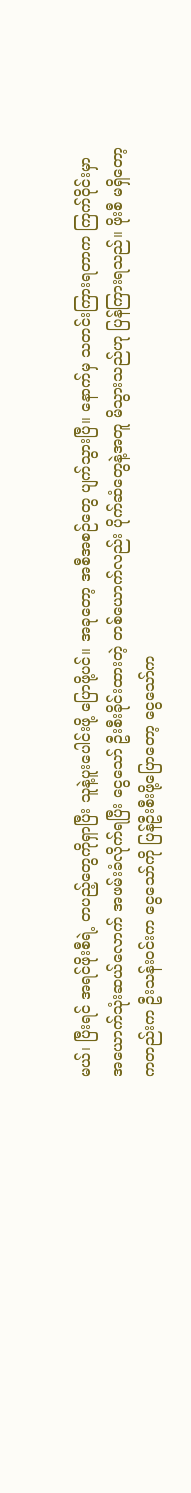မယ်၊ ပြီးရင် အရင်ဖိုးစီရဲ့ တပည့်တွေကိုရှာပြီး သူနဲ့ပူးပေါင်းဖို့ ပြောဖို့ပင်။ အခုတော့ အစီအစဉ်တွေ ပျက်သွားပြီ။ နောက်မှ သတင်းကြားရတာက ကြက်ဝိုင်းမှာ အယောက်သုံးဆယ်လောက် အဖမ်းခံလိုက်ရပြီး ငွေသော် ဦးစီးခိုင်းထားတဲ့ တစ်ယောက်လည်း ပိုက်ဆံတွေနဲ့အတူ မိသွားသည်ဟု ပြန်ကြားရသည်။ ဖိုးစီ မရှိတော့ကတည်းက ဦးသန်းဝင်းက ငွေသော်ကို ပြန်ဦးစီးဖို့ပြောတော့ ငွေသော်က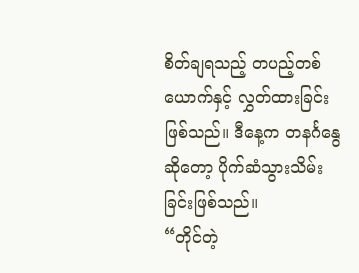စိတ်ချရသည့် တပည့်တစ်ယောက်နှင့် လွှတ်ထားခြင်းဖြစ်သည်။ ဒီနေ့က တနင်္ဂနွေဆိုတော့ ပိုက်ဆံသွားသိမ်းခြင်းဖြစ်သည်။
“တိုင်တဲ့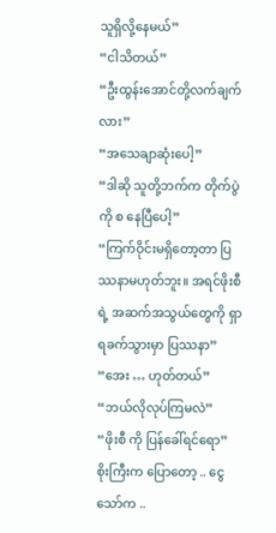သူရှိလို့နေမယ်”
“ငါသိတယ်”
“ဦးထွန်းအောင်တို့လက်ချက်လား”
“အသေချာဆုံးပေါ့”
“ဒါဆို သူတို့ဘက်က တိုက်ပွဲကို စ နေပြီပေါ့”
“ကြက်ဝိုင်းမရှိတော့တာ ပြဿနာမဟုတ်ဘူး။ အရင်ဖိုးစီရဲ့ အဆက်အသွယ်တွေကို ရှာရခက်သွားမှာ ပြဿနာ”
“အေး … ဟုတ်တယ်”
“ဘယ်လိုလုပ်ကြမလဲ”
“ဖိုးစီ ကို ပြန်ခေါ်ရင်ရော”
စိုးကြီးက ပြောတော့ .. ငွေသော်က ..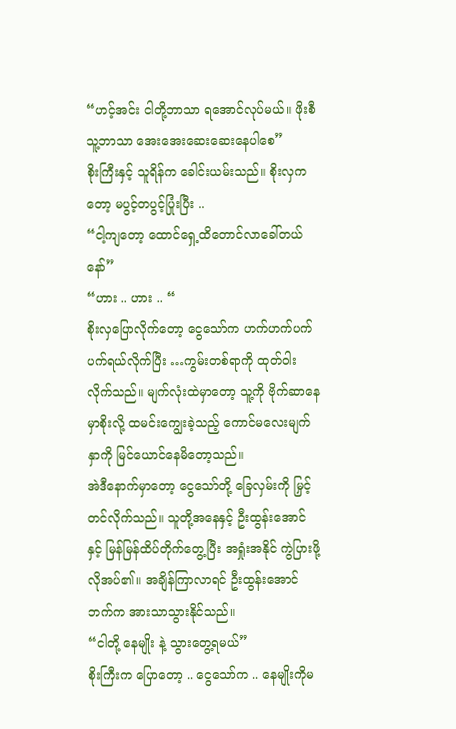“ဟင့်အင်း ငါတို့ဘာသာ ရအောင်လုပ်မယ်။ ဖိုးစီ သူ့ဘာသာ အေးအေးဆေးဆေးနေပါစေ”
စိုးကြီးနှင့် သူရိန်က ခေါင်းယမ်းသည်။ စိုးလှကတော့ မပွင့်တပွင့်ပြုံးပြီး ..
“ငါ့ကျတော့ ထောင်ရှေ့ထိတောင်လာခေါ်တယ်နော်”
“ဟား .. ဟား .. “
စိုးလှပြောလိုက်တော့ ငွေသော်က ဟက်ဟက်ပက်ပက်ရယ်လိုက်ပြီး …ကွမ်းတစ်ရာကို ထုတ်ဝါးလိုက်သည်။ မျက်လုံးထဲမှာတော့ သူ့ကို ဗိုက်ဆာနေမှာစိုးလို့ ထမင်းကျွေးခဲ့သည့် ကောင်မလေးမျက်နှာကို မြင်ယောင်နေမိတော့သည်။
အဲဒီနောက်မှာတော့ ငွေသော်တို့ ခြေလှမ်းကို မြှင့်တင်လိုက်သည်။ သူတို့အနေနှင့် ဦးထွန်းအောင် နှင့် မြန်မြန်ထိပ်တိုက်တွေ့ပြီး အရှုံးအနိုင် ကွဲပြားဖို့ လိုအပ်၏။ အချိန်ကြာလာရင် ဦးထွန်းအောင်ဘက်က အားသာသွားနိုင်သည်။
“ငါတို့ နေမျိုး နဲ့ သွားတွေ့ရမယ်”
စိုးကြီးက ပြောတော့ .. ငွေသော်က .. နေမျိုးကိုမ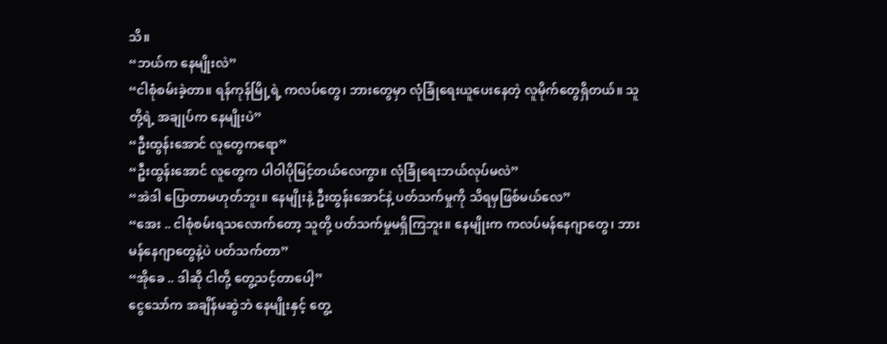သိ။
“ဘယ်က နေမျိုးလဲ”
“ငါစုံစမ်းခဲ့တာ။ ရန်ကုန်မြို့ရဲ့ ကလပ်တွေ၊ ဘားတွေမှာ လုံခြုံရေးယူပေးနေတဲ့ လူမိုက်တွေရှိတယ်။ သူတို့ရဲ့ အချုပ်က နေမျိုးပဲ”
“ဦးထွန်းအောင် လူတွေကရော”
“ဦးထွန်းအောင် လူတွေက ပါဝါပိုမြင့်တယ်လေကွာ။ လုံခြုံရေးဘယ်လုပ်မလဲ”
“အဲဒါ ပြောတာမဟုတ်ဘူး။ နေမျိုးနဲ့ ဦးထွန်းအောင်နဲ့ ပတ်သက်မှုကို သိရမှဖြစ်မယ်လေ”
“အေး .. ငါစုံစမ်းရသလောက်တော့ သူတို့ ပတ်သက်မှုမရှိကြဘူး။ နေမျိုးက ကလပ်မန်နေဂျာတွေ၊ ဘားမန်နေဂျာတွေနဲ့ပဲ ပတ်သက်တာ”
“အိုခေ .. ဒါဆို ငါတို့ တွေ့သင့်တာပေါ့”
ငွေသော်က အချိန်မဆွဲဘဲ နေမျိုးနှင့် တွေ့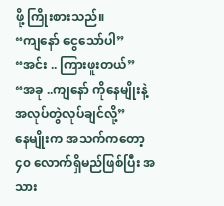ဖို့ ကြိုးစားသည်။
“ကျနော် ငွေသော်ပါ”
“အင်း .. ကြားဖူးတယ်”
“အခု ..ကျနော် ကိုနေမျိုးနဲ့ အလုပ်တွဲလုပ်ချင်လို့”
နေမျိုးက အသက်ကတော့ ၄၀ လောက်ရှိမည်ဖြစ်ပြီး အသား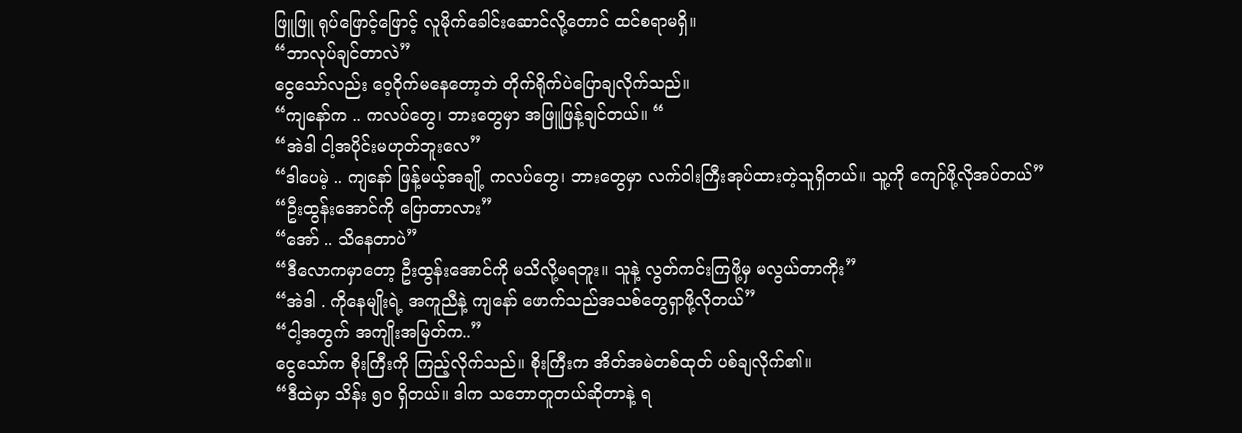ဖြူဖြူ ရုပ်ဖြောင့်ဖြောင့် လူမိုက်ခေါင်းဆောင်လို့တောင် ထင်စရာမရှိ။
“ဘာလုပ်ချင်တာလဲ”
ငွေသော်လည်း ဝေ့ဝိုက်မနေတော့ဘဲ တိုက်ရိုက်ပဲပြောချလိုက်သည်။
“ကျနော်က .. ကလပ်တွေ၊ ဘားတွေမှာ အဖြူဖြန့်ချင်တယ်။ “
“အဲဒါ ငါ့အပိုင်းမဟုတ်ဘူးလေ”
“ဒါပေမဲ့ .. ကျနော် ဖြန့်မယ့်အချို့ ကလပ်တွေ၊ ဘားတွေမှာ လက်ဝါးကြီးအုပ်ထားတဲ့သူရှိတယ်။ သူ့ကို ကျော်ဖို့လိုအပ်တယ်”
“ဦးထွန်းအောင်ကို ပြောတာလား”
“အော် .. သိနေတာပဲ”
“ဒီလောကမှာတော့ ဦးထွန်းအောင်ကို မသိလို့မရဘူး။ သူနဲ့ လွတ်ကင်းကြဖို့မှ မလွယ်တာကိုး”
“အဲဒါ . ကိုနေမျိုးရဲ့ အကူညီနဲ့ ကျနော် ဖောက်သည်အသစ်တွေရှာဖို့လိုတယ်”
“ငါ့အတွက် အကျိုးအမြတ်က..”
ငွေသော်က စိုးကြီးကို ကြည့်လိုက်သည်။ စိုးကြီးက အိတ်အမဲတစ်ထုတ် ပစ်ချလိုက်၏။
“ဒီထဲမှာ သိန်း ၅၀ ရှိတယ်။ ဒါက သဘောတူတယ်ဆိုတာနဲ့ ရ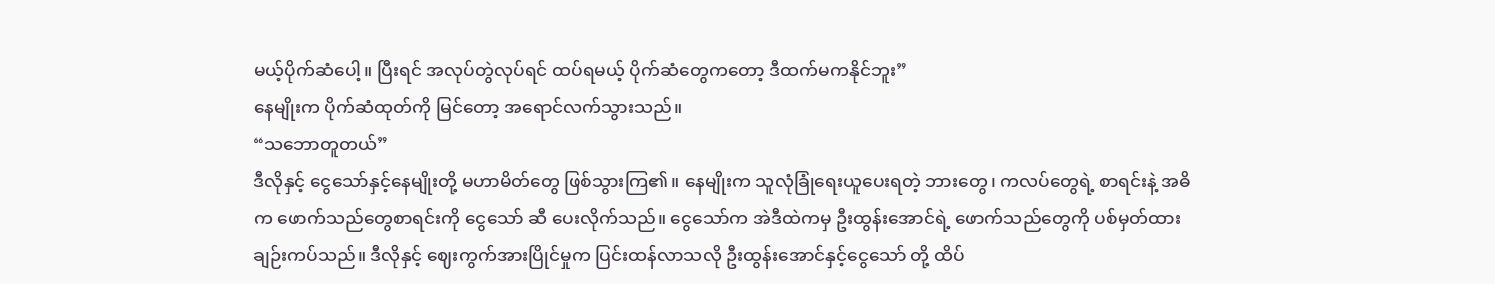မယ့်ပိုက်ဆံပေါ့။ ပြီးရင် အလုပ်တွဲလုပ်ရင် ထပ်ရမယ့် ပိုက်ဆံတွေကတော့ ဒီထက်မကနိုင်ဘူး”
နေမျိုးက ပိုက်ဆံထုတ်ကို မြင်တော့ အရောင်လက်သွားသည်။
“သဘောတူတယ်”
ဒီလိုနှင့် ငွေသော်နှင့်နေမျိုးတို့ မဟာမိတ်တွေ ဖြစ်သွားကြ၏။ နေမျိုးက သူလုံခြုံရေးယူပေးရတဲ့ ဘားတွေ၊ ကလပ်တွေရဲ့ စာရင်းနဲ့ အဓိက ဖောက်သည်တွေစာရင်းကို ငွေသော် ဆီ ပေးလိုက်သည်။ ငွေသော်က အဲဒီထဲကမှ ဦးထွန်းအောင်ရဲ့ ဖောက်သည်တွေကို ပစ်မှတ်ထားချဉ်းကပ်သည်။ ဒီလိုနှင့် ဈေးကွက်အားပြိုင်မှုက ပြင်းထန်လာသလို ဦးထွန်းအောင်နှင့်ငွေသော် တို့ ထိပ်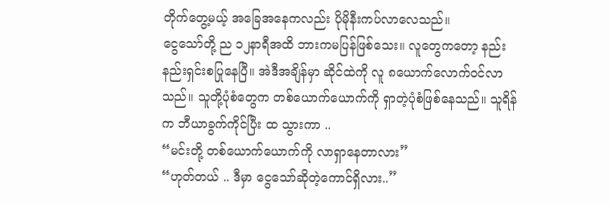တိုက်တွေ့မယ့် အခြေအနေကလည်း ပိုမိုနီးကပ်လာလေသည်။
ငွေသော်တို့ ည ၁၂နာရီအထိ ဘားကမပြန်ဖြစ်သေး။ လူတွေကတော့ နည်းနည်းရှင်းစပြုနေပြီ။ အဲဒီအချိန်မှာ ဆိုင်ထဲကို လူ ၈ယောက်လောက်ဝင်လာသည်။ သူတို့ပုံစံတွေက တစ်ယောက်ယောက်ကို ရှာတဲ့ပုံစံဖြစ်နေသည်။ သူရိန်က ဘီယာခွက်ကိုင်ပြီး ထ သွားကာ ..
“မင်းတို့ တစ်ယောက်ယောက်ကို လာရှာနေတာလား”
“ဟုတ်တယ် .. ဒီမှာ ငွေသော်ဆိုတဲ့ကောင်ရှိလား..”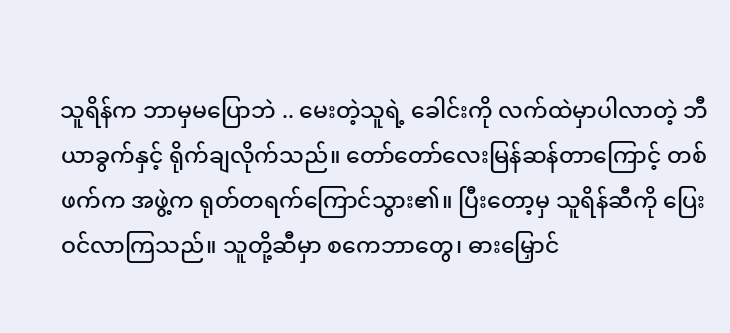သူရိန်က ဘာမှမပြောဘဲ .. မေးတဲ့သူရဲ့ ခေါင်းကို လက်ထဲမှာပါလာတဲ့ ဘီယာခွက်နှင့် ရိုက်ချလိုက်သည်။ တော်တော်လေးမြန်ဆန်တာကြောင့် တစ်ဖက်က အဖွဲ့က ရုတ်တရက်ကြောင်သွား၏။ ပြီးတော့မှ သူရိန်ဆီကို ပြေးဝင်လာကြသည်။ သူတို့ဆီမှာ စကေဘာတွေ၊ ဓားမြှောင်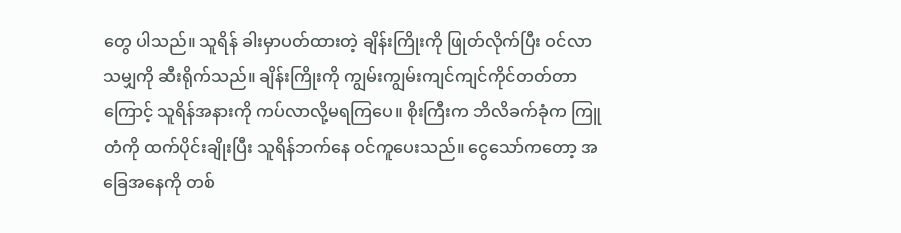တွေ ပါသည်။ သူရိန် ခါးမှာပတ်ထားတဲ့ ချိန်းကြိုးကို ဖြုတ်လိုက်ပြီး ဝင်လာသမျှကို ဆီးရိုက်သည်။ ချိန်းကြိုးကို ကျွမ်းကျွမ်းကျင်ကျင်ကိုင်တတ်တာကြောင့် သူရိန်အနားကို ကပ်လာလို့မရကြပေ။ စိုးကြီးက ဘိလိခက်ခုံက ကြူတံကို ထက်ပိုင်းချိုးပြီး သူရိန်ဘက်နေ ဝင်ကူပေးသည်။ ငွေသော်ကတော့ အခြေအနေကို တစ်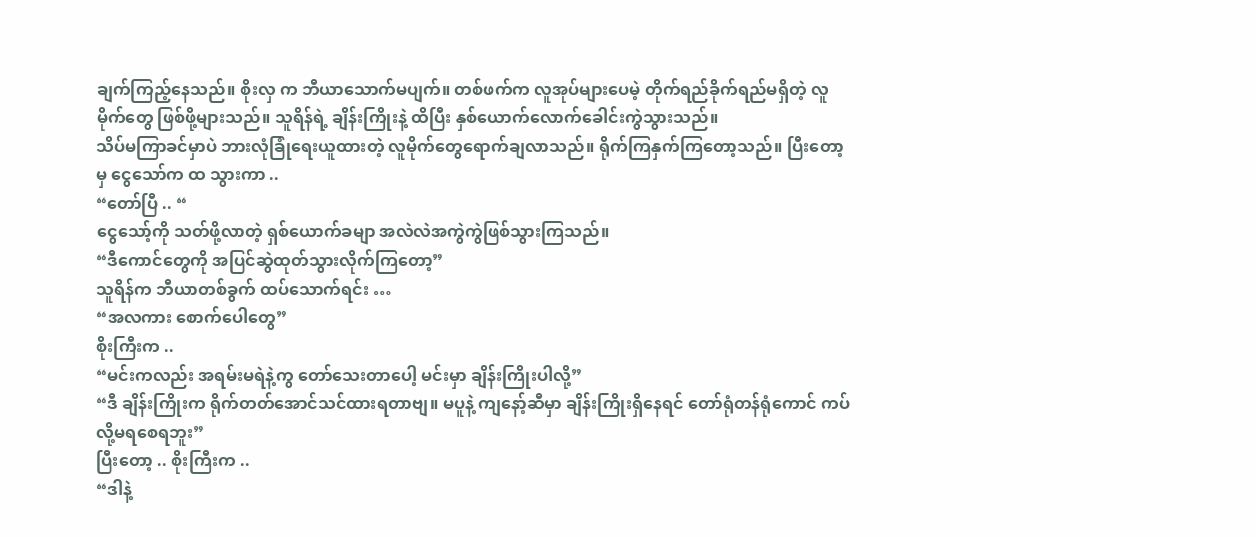ချက်ကြည့်နေသည်။ စိုးလှ က ဘီယာသောက်မပျက်။ တစ်ဖက်က လူအုပ်များပေမဲ့ တိုက်ရည်ခိုက်ရည်မရှိတဲ့ လူမိုက်တွေ ဖြစ်ဖို့များသည်။ သူရိန်ရဲ့ ချိန်းကြိုးနဲ့ ထိပြီး နှစ်ယောက်လောက်ခေါင်းကွဲသွားသည်။
သိပ်မကြာခင်မှာပဲ ဘားလုံခြုံရေးယူထားတဲ့ လူမိုက်တွေရောက်ချလာသည်။ ရိုက်ကြနှက်ကြတော့သည်။ ပြီးတော့မှ ငွေသော်က ထ သွားကာ ..
“တော်ပြီ .. “
ငွေသော့်ကို သတ်ဖို့လာတဲ့ ရှစ်ယောက်ခမျာ အလဲလဲအကွဲကွဲဖြစ်သွားကြသည်။
“ဒီကောင်တွေကို အပြင်ဆွဲထုတ်သွားလိုက်ကြတော့”
သူရိန်က ဘီယာတစ်ခွက် ထပ်သောက်ရင်း …
“အလကား စောက်ပေါတွေ”
စိုးကြီးက ..
“မင်းကလည်း အရမ်းမရဲနဲ့ကွ တော်သေးတာပေါ့ မင်းမှာ ချိန်းကြိုးပါလို့”
“ဒီ ချိန်းကြိုးက ရိုက်တတ်အောင်သင်ထားရတာဗျ။ မပူနဲ့ ကျနော့်ဆီမှာ ချိန်းကြိုးရှိနေရင် တော်ရုံတန်ရုံကောင် ကပ်လို့မရစေရဘူး”
ပြီးတော့ .. စိုးကြီးက ..
“ဒါနဲ့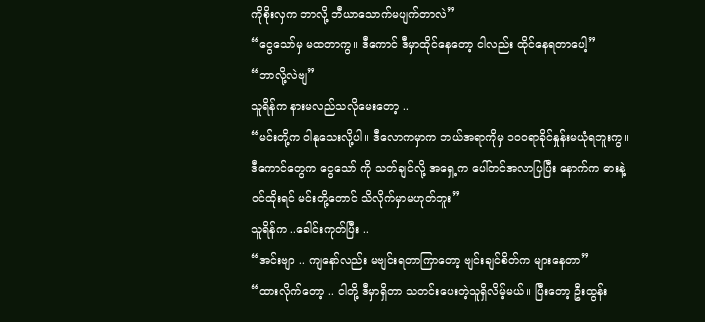ကိုစိုးလှက ဘာလို့ ဘီယာသောက်မပျက်တာလဲ”
“ငွေသော်မှ မထတာကွ။ ဒီကောင် ဒီမှာထိုင်နေတော့ ငါလည်း ထိုင်နေရတာပေါ့”
“ဘာလို့လဲဗျ”
သူရိန်က နားမလည်သလိုမေးတော့ ..
“မင်းတို့က ဝါနုသေးလို့ပါ။ ဒီလောကမှာက ဘယ်အရာကိုမှ ၁၀၀ရာခိုင်နှုန်းမယုံရဘူးကွ။ ဒီကောင်တွေက ငွေသော် ကို သတ်ချင်လို့ အရှေ့က ပေါ်တင်အလာပြပြီး နောက်က ဓားနဲ့ဝင်ထိုးရင် မင်းတို့တောင် သိလိုက်မှာမဟုတ်ဘူး”
သူရိန်က ..ခေါင်းကုတ်ပြီး ..
“အင်းဗျာ .. ကျနော်လည်း မဗျင်းရတာကြာတော့ ဗျင်းချင်စိတ်က များနေတာ”
“ထားလိုက်တော့ .. ငါတို့ ဒီမှာရှိတာ သတင်းပေးတဲ့သူရှိလိမ့်မယ်။ ပြီးတော့ ဦးထွန်း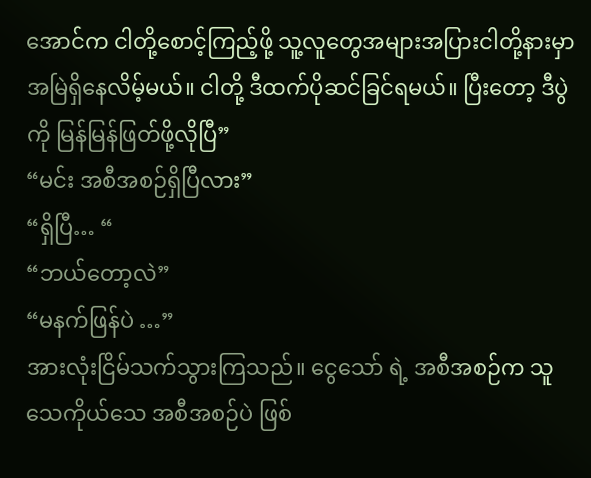အောင်က ငါတို့စောင့်ကြည့်ဖို့ သူ့လူတွေအများအပြားငါတို့နားမှာ အမြဲရှိနေလိမ့်မယ်။ ငါတို့ ဒီထက်ပိုဆင်ခြင်ရမယ်။ ပြီးတော့ ဒီပွဲကို မြန်မြန်ဖြတ်ဖို့လိုပြီ”
“မင်း အစီအစဉ်ရှိပြီလား”
“ရှိပြီ… “
“ဘယ်တော့လဲ”
“မနက်ဖြန်ပဲ …”
အားလုံးငြိမ်သက်သွားကြသည်။ ငွေသော် ရဲ့ အစီအစဉ်က သူသေကိုယ်သေ အစီအစဉ်ပဲ ဖြစ်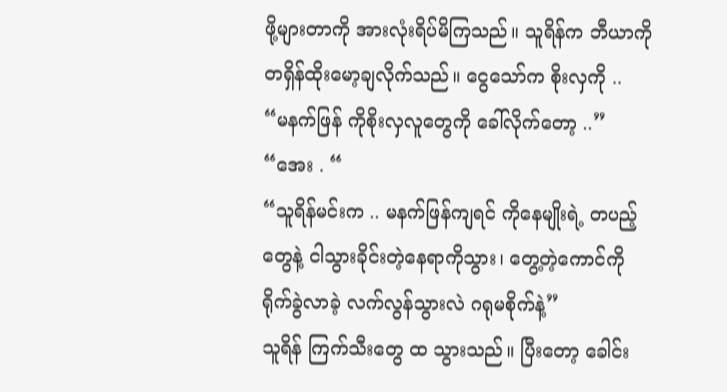ဖို့များတာကို အားလုံးရိပ်မိကြသည်။ သူရိန်က ဘီယာကို တရှိန်ထိုးမော့ချလိုက်သည်။ ငွေသော်က စိုးလှကို ..
“မနက်ဖြန် ကိုစိုးလှလူတွေကို ခေါ်လိုက်တော့ ..”
“အေး . “
“သူရိန်မင်းက .. မနက်ဖြန်ကျရင် ကိုနေမျိုးရဲ့ တပည့်တွေနဲ့ ငါသွားခိုင်းတဲ့နေရာကိုသွား၊ တွေ့တဲ့ကောင်ကို ရိုက်ခွဲလာခဲ့ လက်လွန်သွားလဲ ဂရုမစိုက်နဲ့”
သူရိန် ကြက်သီးတွေ ထ သွားသည်။ ပြီးတော့ ခေါင်း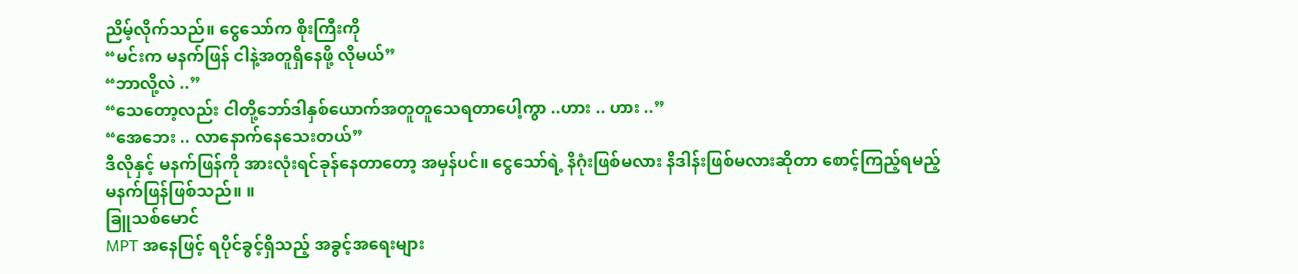ညိမ့်လိုက်သည်။ ငွေသော်က စိုးကြီးကို
“မင်းက မနက်ဖြန် ငါနဲ့အတူရှိနေဖို့ လိုမယ်”
“ဘာလို့လဲ ..”
“သေတော့လည်း ငါတို့ဘော်ဒါနှစ်ယောက်အတူတူသေရတာပေါ့ကွာ ..ဟား .. ဟား ..”
“အေဘေး .. လာနောက်နေသေးတယ်”
ဒီလိုနှင့် မနက်ဖြန်ကို အားလုံးရင်ခုန်နေတာတော့ အမှန်ပင်။ ငွေသော်ရဲ့ နိဂုံးဖြစ်မလား နိဒါန်းဖြစ်မလားဆိုတာ စောင့်ကြည့်ရမည့် မနက်ဖြန်ဖြစ်သည်။ ။
ခြူသစ်မောင်
MPT အနေဖြင့် ရပိုင်ခွင့်ရှိသည့် အခွင့်အရေးများ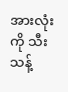အားလုံးကို သီးသန့်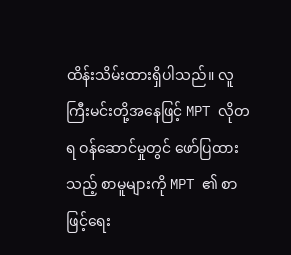ထိန်းသိမ်းထားရှိပါသည်။ လူကြီးမင်းတို့အနေဖြင့် MPT လိုတရ ဝန်ဆောင်မှုတွင် ဖော်ပြထားသည့် စာမူများကို MPT ၏ စာဖြင့်ရေး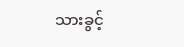သားခွင့်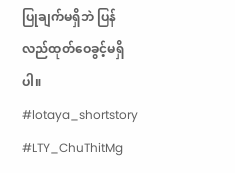ပြုချက်မရှိဘဲ ပြန်လည်ထုတ်ဝေခွင့်မရှိပါ။
#lotaya_shortstory
#LTY_ChuThitMg